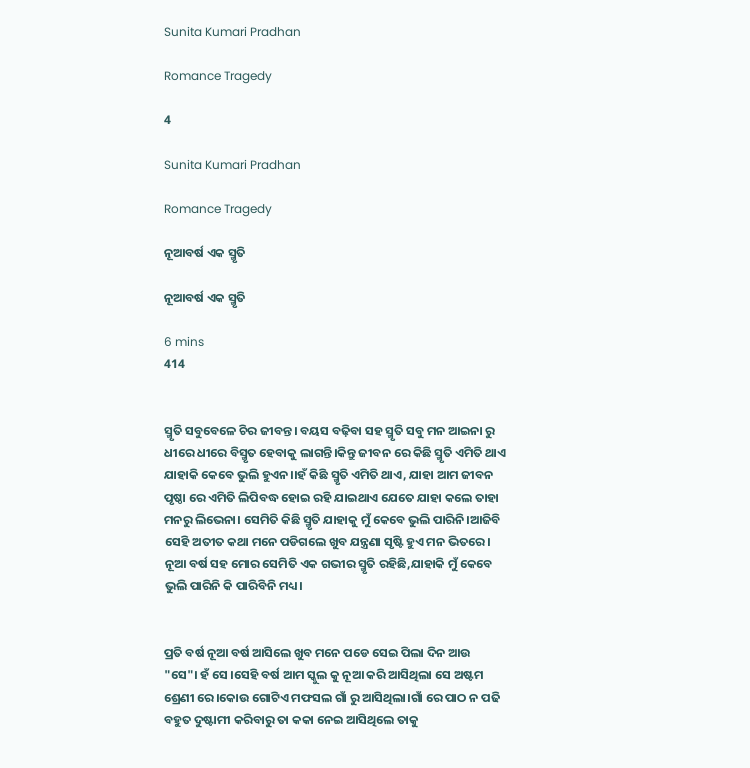Sunita Kumari Pradhan

Romance Tragedy

4

Sunita Kumari Pradhan

Romance Tragedy

ନୂଆବର୍ଷ ଏକ ସ୍ମୃତି

ନୂଆବର୍ଷ ଏକ ସ୍ମୃତି

6 mins
414


ସ୍ମୃତି ସବୁବେଳେ ଚିର ଜୀବନ୍ତ। ବୟସ ବଢ଼ିବା ସହ ସ୍ମୃତି ସବୁ ମନ ଆଇନା ରୁ ଧୀରେ ଧୀରେ ବିସ୍ମୃତ ହେବାକୁ ଲାଗନ୍ତି।କିନ୍ତୁ ଜୀବନ ରେ କିଛି ସ୍ମୃତି ଏମିତି ଥାଏ ଯାହାକି କେବେ ଭୁଲି ହୁଏନ।।ହଁ କିଛି ସ୍ମୃତି ଏମିତି ଥାଏ, ଯାହା ଆମ ଜୀବନ ପୃଷ୍ଠା ରେ ଏମିତି ଲିପିବଦ୍ଧ ହୋଇ ରହି ଯାଇଥାଏ ଯେତେ ଯାହା କଲେ ତାହା ମନରୁ ଲିଭେନା। ସେମିତି କିଛି ସ୍ମୃତି ଯାହାକୁ ମୁଁ କେବେ ଭୁଲି ପାରିନି।ଆଜିବି ସେହି ଅତୀତ କଥା ମନେ ପଡିଗଲେ ଖୁବ ଯନ୍ତ୍ରଣା ସୃଷ୍ଟି ହୁଏ ମନ ଭିତରେ। ନୂଆ ବର୍ଷ ସହ ମୋର ସେମିତି ଏକ ଗଭୀର ସ୍ମୃତି ରହିଛି,ଯାହାକି ମୁଁ କେବେ ଭୁଲି ପାରିନି କି ପାରିବିନି ମଧ୍ୟ।


ପ୍ରତି ବର୍ଷ ନୂଆ ବର୍ଷ ଆସିଲେ ଖୁବ ମନେ ପଡେ ସେଇ ପିଲା ଦିନ ଆଉ "ସେ"। ହଁ ସେ ।ସେହି ବର୍ଷ ଆମ ସ୍କୁଲ କୁ ନୂଆ କରି ଆସିଥିଲା ସେ ଅଷ୍ଟମ ଶ୍ରେଣୀ ରେ।କୋଉ ଗୋଟିଏ ମଫସଲ ଗାଁ ରୁ ଆସିଥିଲା।ଗାଁ ରେ ପାଠ ନ ପଢି ବହୁତ ଦୁଷ୍ଟାମୀ କରିବାରୁ ତା କକା ନେଇ ଆସିଥିଲେ ତାକୁ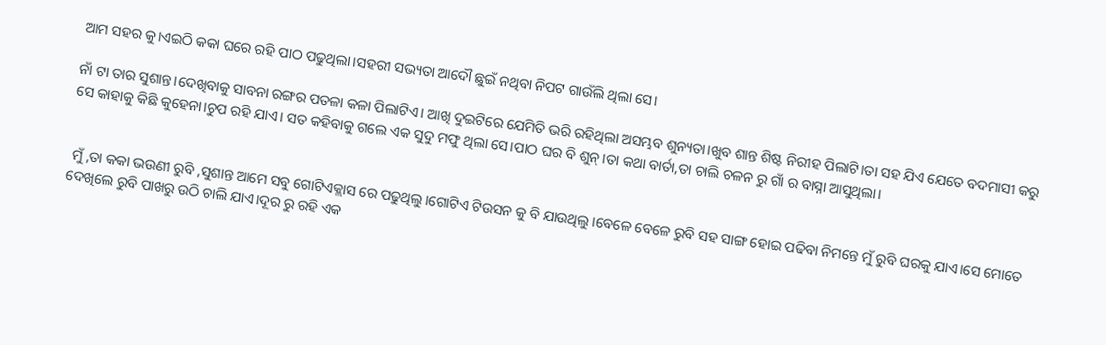ଆମ ସହର କୁ।ଏଇଠି କକା ଘରେ ରହି ପାଠ ପଢୁଥିଲା।ସହରୀ ସଭ୍ୟତା ଆଦୌ ଛୁଇଁ ନଥିବା ନିପଟ ଗାଉଁଲି ଥିଲା ସେ।

ନାଁ ଟା ତାର ସୁଶାନ୍ତ।ଦେଖିବାକୁ ସାବନା ରଙ୍ଗର ପତଳା କଳା ପିଲାଟିଏ। ଆଖି ଦୁଇଟିରେ ଯେମିତି ଭରି ରହିଥିଲା ଅସମ୍ଭବ ଶୁନ୍ୟତା।ଖୁବ ଶାନ୍ତ ଶିଷ୍ଟ ନିରୀହ ପିଲାଟି।ତା ସହ ଯିଏ ଯେତେ ବଦମାସୀ କରୁ ସେ କାହାକୁ କିଛି କୁହେନା।ଚୁପ ରହି ଯାଏ। ସତ କହିବାକୁ ଗଲେ ଏକ ସୁଦୁ ମଫୁ ଥିଲା ସେ।ପାଠ ଘର ବି ଶୁନ୍।ତା କଥା ବାର୍ତା,ତା ଚାଲି ଚଳନ ରୁ ଗାଁ ର ବାସ୍ନା ଆସୁଥିଲା।


 ମୁଁ ,ତା କକା ଭଉଣୀ ରୁବି ,ସୁଶାନ୍ତ ଆମେ ସବୁ ଗୋଟିଏକ୍ଲାସ ରେ ପଢୁଥିଲୁ।ଗୋଟିଏ ଟିଉସନ କୁ ବି ଯାଉଥିଲୁ।ବେଳେ ବେଳେ ରୁବି ସହ ସାଙ୍ଗ ହୋଇ ପଢିବା ନିମନ୍ତେ ମୁଁ ରୁବି ଘରକୁ ଯାଏ।ସେ ମୋତେ ଦେଖିଲେ ରୁବି ପାଖରୁ ଉଠି ଚାଲି ଯାଏ।ଦୂର ରୁ ରହି ଏକ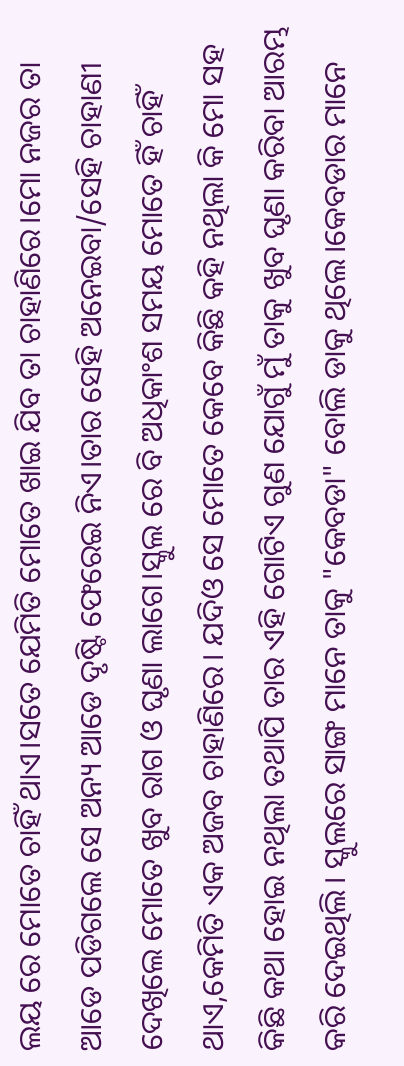ଲୟ ରେ ମୋତେ ଚାହିଁ ଥାଏ।ସତେ ଯେମିତି ମୋତେ ଖାଇ ଯିବ ତା ଚାହାଣିରେ।ମୋ ନଜର ତା ଆଡେ ପଡିଗଲେ ସେ ଅନ୍ୟ ଆଡେ ଦୃଷ୍ଟି ଫେରେଇ ନିଏ।ତାର ସେହି ଅନେଇବା/ସେହି ଚାହାଣୀ ଦେଖିଲେ ମୋତେ ଖୁବ ରାଗ ଓ ଘୃଣା ଲାଗେ।ସ୍କୁଲ ରେ ବି ଅଧିକାଂଶ ସମୟ ମୋତେ ହିଁ ଚାହିଁ ଥାଏ,କେମିତି ଏକ ଅଜବ ଚାହାଣିରେ। ଯଦିଓ ସେ ମୋତେ କେବେ କିଛି କହି ନଥିଲା କି ମୋ ସହ କିଛି କଥା ହୋଇ ନଥିଲା ତଥାପି ତାର ଏହି ଗୋଟିଏ ଗୁଣ ଯୋଗୁଁ ମୁଁ ତାକୁ ଖୁବ ଘୃଣା କରିବା ଆରମ୍ଭ କରି ଦେଇଥିଲି। ସ୍କୁଲରେ ସାଙ୍ଗ ମାନେ ତାକୁ "କେବଡା" ବୋଲି ଡାକୁ ଥିଲେ।କେବଡାର ମାନେ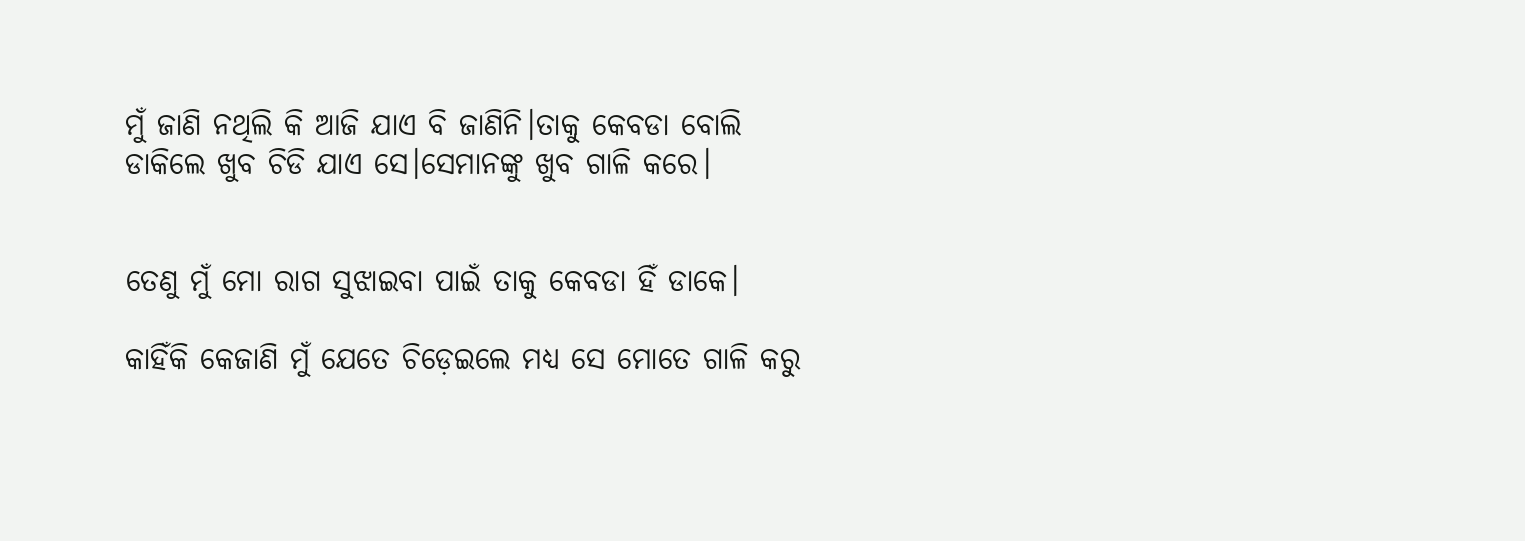ମୁଁ ଜାଣି ନଥିଲି କି ଆଜି ଯାଏ ବି ଜାଣିନି।ତାକୁ କେବଡା ବୋଲି ଡାକିଲେ ଖୁବ ଚିଡି ଯାଏ ସେ।ସେମାନଙ୍କୁ ଖୁବ ଗାଳି କରେ।


ତେଣୁ ମୁଁ ମୋ ରାଗ ସୁଝାଇବା ପାଇଁ ତାକୁ କେବଡା ହିଁ ଡାକେ।

କାହିଁକି କେଜାଣି ମୁଁ ଯେତେ ଚିଡ଼େଇଲେ ମଧ୍ୟ ସେ ମୋତେ ଗାଳି କରୁ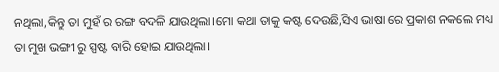ନଥିଲା,କିନ୍ତୁ ତା ମୁହଁ ର ରଙ୍ଗ ବଦଳି ଯାଉଥିଲା।ମୋ କଥା ତାକୁ କଷ୍ଟ ଦେଉଛି,ସିଏ ଭାଷା ରେ ପ୍ରକାଶ ନକଲେ ମଧ୍ୟ ତା ମୁଖ ଭଙ୍ଗୀ ରୁ ସ୍ପଷ୍ଟ ବାରି ହୋଇ ଯାଉଥିଲା।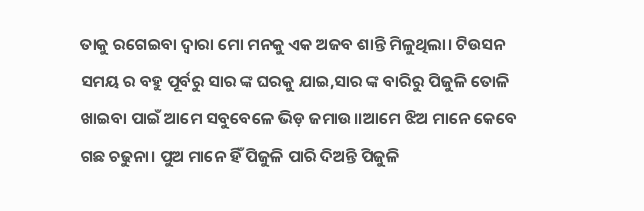ତାକୁ ରଗେଇବା ଦ୍ୱାରା ମୋ ମନକୁ ଏକ ଅଜବ ଶାନ୍ତି ମିଳୁଥିଲା। ଟିଉସନ ସମୟ ର ବହୁ ପୂର୍ବରୁ ସାର ଙ୍କ ଘରକୁ ଯାଇ,ସାର ଙ୍କ ବାରିରୁ ପିଜୁଳି ତୋଳି ଖାଇବା ପାଇଁ ଆମେ ସବୁବେଳେ ଭିଡ଼ ଜମାଉ।।ଆମେ ଝିଅ ମାନେ କେବେ ଗଛ ଚଢୁନା। ପୁଅ ମାନେ ହିଁ ପିଜୁଳି ପାରି ଦିଅନ୍ତି ପିଜୁଳି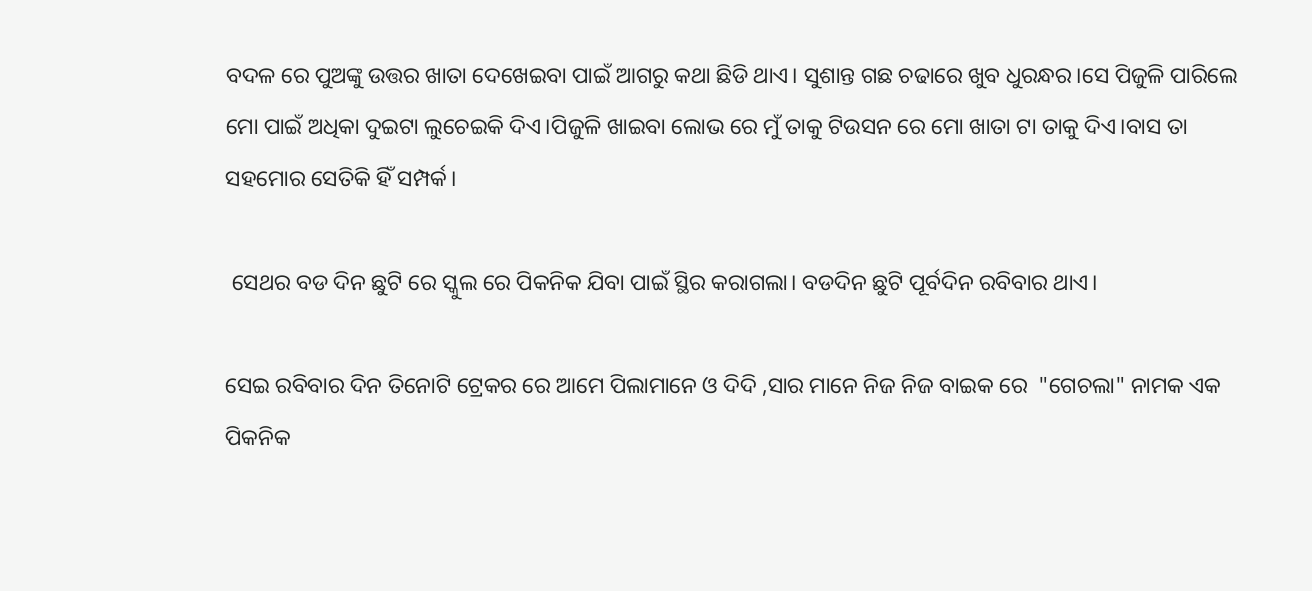ବଦଳ ରେ ପୁଅଙ୍କୁ ଉତ୍ତର ଖାତା ଦେଖେଇବା ପାଇଁ ଆଗରୁ କଥା ଛିଡି ଥାଏ। ସୁଶାନ୍ତ ଗଛ ଚଢାରେ ଖୁବ ଧୁରନ୍ଧର।ସେ ପିଜୁଳି ପାରିଲେ ମୋ ପାଇଁ ଅଧିକା ଦୁଇଟା ଲୁଚେଇକି ଦିଏ।ପିଜୁଳି ଖାଇବା ଲୋଭ ରେ ମୁଁ ତାକୁ ଟିଉସନ ରେ ମୋ ଖାତା ଟା ତାକୁ ଦିଏ।ବାସ ତା ସହମୋର ସେତିକି ହିଁ ସମ୍ପର୍କ।

 ସେଥର ବଡ ଦିନ ଛୁଟି ରେ ସ୍କୁଲ ରେ ପିକନିକ ଯିବା ପାଇଁ ସ୍ଥିର କରାଗଲା। ବଡଦିନ ଛୁଟି ପୂର୍ବଦିନ ରବିବାର ଥାଏ।

ସେଇ ରବିବାର ଦିନ ତିନୋଟି ଟ୍ରେକର ରେ ଆମେ ପିଲାମାନେ ଓ ଦିଦି ,ସାର ମାନେ ନିଜ ନିଜ ବାଇକ ରେ  "ଗେଚଲା" ନାମକ ଏକ ପିକନିକ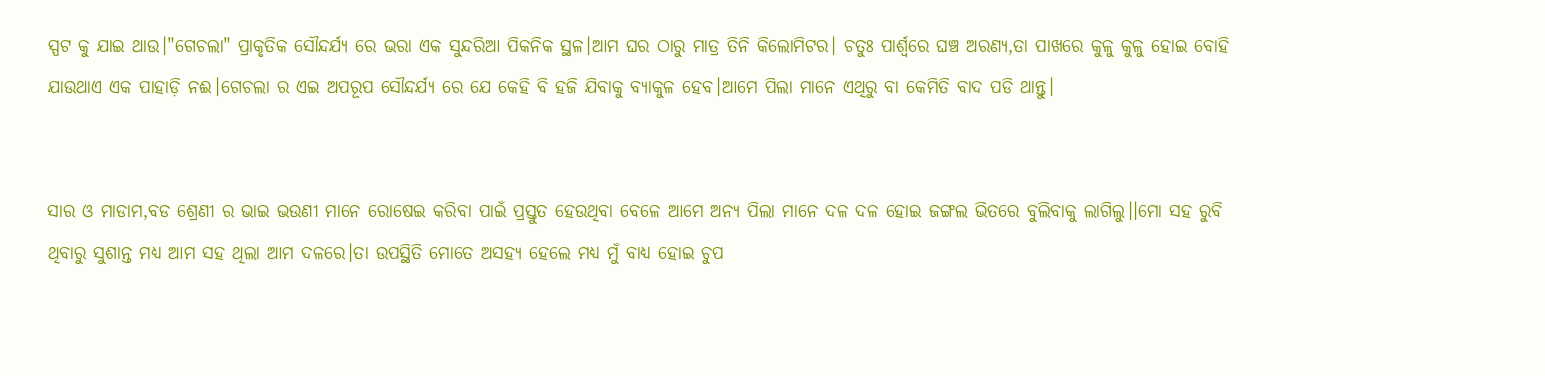ସ୍ପଟ କୁ ଯାଇ ଥାଉ।"ଗେଚଲା" ପ୍ରାକୃତିକ ସୌନ୍ଦର୍ଯ୍ୟ ରେ ଭରା ଏକ ସୁନ୍ଦରିଆ ପିକନିକ ସ୍ଥଳ।ଆମ ଘର ଠାରୁ ମାତ୍ର ତିନି କିଲୋମିଟର। ଚତୁଃ ପାର୍ଶ୍ୱରେ ଘଞ୍ଚ ଅରଣ୍ୟ,ତା ପାଖରେ କୁଳୁ କୁଳୁ ହୋଇ ବୋହି ଯାଉଥାଏ ଏକ ପାହାଡ଼ି ନଈ।ଗେଚଲା ର ଏଇ ଅପରୂପ ସୌନ୍ଦର୍ଯ୍ୟ ରେ ଯେ କେହି ବି ହଜି ଯିବାକୁ ବ୍ୟାକୁଳ ହେବ।ଆମେ ପିଲା ମାନେ ଏଥିରୁ ବା କେମିତି ବାଦ ପଡି ଥାନ୍ତୁ।


ସାର ଓ ମାଡାମ,ବଡ ଶ୍ରେଣୀ ର ଭାଇ ଭଉଣୀ ମାନେ ରୋଷେଇ କରିବା ପାଇଁ ପ୍ରସ୍ତୁତ ହେଉଥିବା ବେଳେ ଆମେ ଅନ୍ୟ ପିଲା ମାନେ ଦଳ ଦଳ ହୋଇ ଜଙ୍ଗଲ ଭିତରେ ବୁଲିବାକୁ ଲାଗିଲୁ।।ମୋ ସହ ରୁବି ଥିବାରୁ ସୁଶାନ୍ତ ମଧ୍ୟ ଆମ ସହ ଥିଲା ଆମ ଦଳରେ।ତା ଉପସ୍ଥିତି ମୋତେ ଅସହ୍ୟ ହେଲେ ମଧ୍ୟ ମୁଁ ବାଧ୍ୟ ହୋଇ ଚୁପ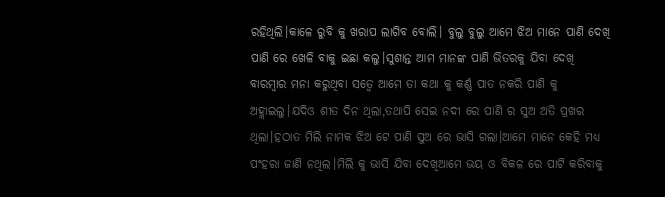ରହିଥିଲି।କାଳେ ରୁବି କୁ ଖରାପ ଲାଗିବ ବୋଲି। ବୁଲୁ ବୁଲୁ ଆମେ ଝିଅ ମାନେ ପାଣି ଦେଖି ପାଣି ରେ ଖେଳି ବାକୁ ଇଛା କଲୁ।ସୁଶାନ୍ତ ଆମ ମାନଙ୍କ ପାଣି ଭିତରକୁ ଯିବା ଦେଖି ବାରମ୍ବାର ମନା କରୁଥିବା ସତ୍ୱେ ଆମେ ତା କଥା କୁ କର୍ଣ୍ଣ ପାତ ନକରି ପାଣି କୁ ଅହ୍ଲାଇଲୁ।ଯଦିଓ ଶୀତ ଦିନ ଥିଲା,ତଥାପି ସେଇ ନଦୀ ରେ ପାଣି ର ସୁଅ ଅତି ପ୍ରଖର ଥିଲା।ହଠାତ ମିଲି ନାମକ ଝିଅ ଟେ ପାଣି ସୁଅ ରେ ଭାସି ଗଲା।ଆମେ ମାନେ କେହି ମଧ୍ୟ ପଂହରା ଜାଣି ନଥିଲ।ମିଲି କୁ ଭାସି ଯିବା ଦେଖିଆମେ ଭୟ ଓ ବିକଳ ରେ ପାଟି କରିବାକୁ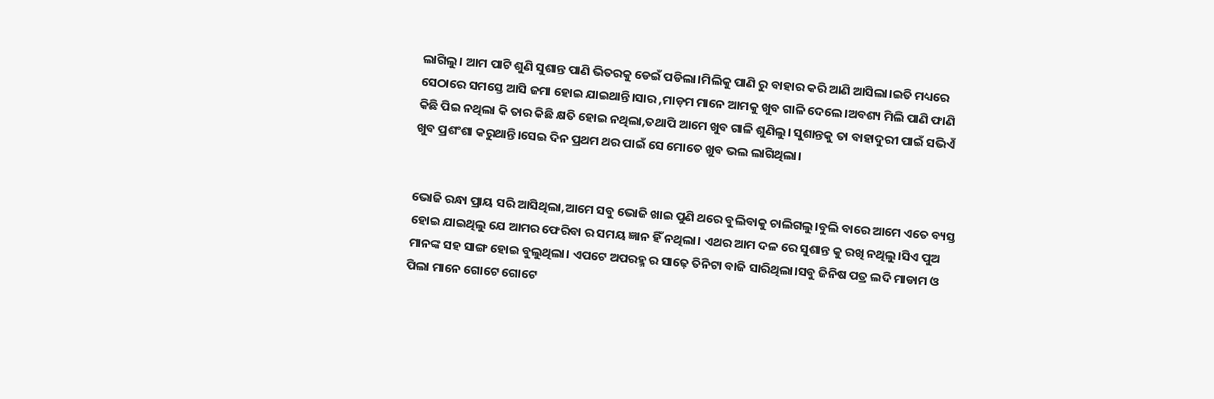ଲାଗିଲୁ। ଆମ ପାଟି ଶୁଣି ସୁଶାନ୍ତ ପାଣି ଭିତରକୁ ଡେଇଁ ପଡିଲା।ମିଲିକୁ ପାଣି ରୁ ବାହାର କରି ଆଣି ଆସିଲା।ଇତି ମଧ୍ୟରେ ସେଠାରେ ସମସ୍ତେ ଆସି ଜମା ହୋଇ ଯାଇଥାନ୍ତି।ସାର ,ମାଡ଼ମ ମାନେ ଆମକୁ ଖୁବ ଗାଳି ଦେଲେ।ଅବଶ୍ୟ ମିଲି ପାଣି ଫାଣି କିଛି ପିଇ ନଥିଲା କି ତାର କିଛି କ୍ଷତି ହୋଇ ନଥିଲା,ତଥାପି ଆମେ ଖୁବ ଗାଳି ଶୁଣିଲୁ। ସୁଶାନ୍ତକୁ ତା ବାହାଦୁରୀ ପାଇଁ ସଭିଏଁ ଖୁବ ପ୍ରଶଂଶା କରୁଥାନ୍ତି।ସେଇ ଦିନ ପ୍ରଥମ ଥର ପାଇଁ ସେ ମୋତେ ଖୁବ ଭଲ ଲାଗିଥିଲା।


ଭୋଜି ରନ୍ଧା ପ୍ରାୟ ସରି ଆସିଥିଲା,ଆମେ ସବୁ ଭୋଜି ଖାଇ ପୁଣି ଥରେ ବୁଲିବାକୁ ଚାଲିଗଲୁ।ବୁଲି ବାରେ ଆମେ ଏତେ ବ୍ୟସ୍ତ ହୋଇ ଯାଇଥିଲୁ ଯେ ଆମର ଫେରିବା ର ସମୟ ଜ୍ଞାନ ହିଁ ନଥିଲା। ଏଥର ଆମ ଦଳ ରେ ସୁଶାନ୍ତ କୁ ରଖି ନଥିଲୁ।ସିଏ ପୁଅ ମାନଙ୍କ ସହ ସାଙ୍ଗ ହୋଇ ବୁଲୁଥିଲା। ଏପଟେ ଅପରହ୍ମ ର ସାଢ଼େ ତିନିଟା ବାଜି ସାରିଥିଲା।ସବୁ ଜିନିଷ ପତ୍ର ଲଦି ମାଡାମ ଓ ପିଲା ମାନେ ଗୋଟେ ଗୋଟେ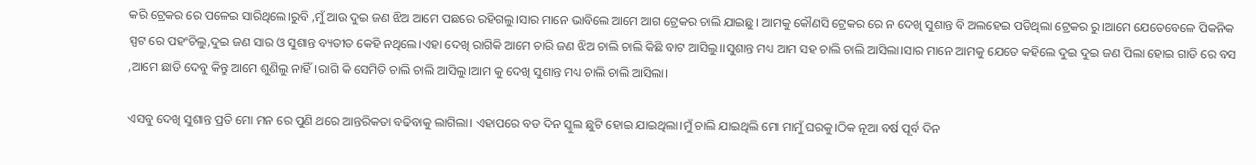କରି ଟ୍ରେକର ରେ ପଳେଇ ସାରିଥିଲେ।ରୁବି ,ମୁଁ ଆଉ ଦୁଇ ଜଣ ଝିଅ ଆମେ ପଛରେ ରହିଗଲୁ।ସାର ମାନେ ଭାବିଲେ ଆମେ ଆଗ ଟ୍ରେକର ଚାଲି ଯାଇଛୁ। ଆମକୁ କୌଣସି ଟ୍ରେକର ରେ ନ ଦେଖି ସୁଶାନ୍ତ ବି ଅଲହେଇ ପଡିଥିଲା ଟ୍ରେକର ରୁ।ଆମେ ଯେତେବେଳେ ପିକନିକ ସ୍ପଟ ରେ ପହଂଚିଲୁ,ଦୁଇ ଜଣ ସାର ଓ ସୁଶାନ୍ତ ବ୍ୟତୀତ କେହି ନଥିଲେ।ଏହା ଦେଖି ରାଗିକି ଆମେ ଚାରି ଜଣ ଝିଅ ଚାଲି ଚାଲି କିଛି ବାଟ ଆସିଲୁ।।ସୁଶାନ୍ତ ମଧ୍ୟ ଆମ ସହ ଚାଲି ଚାଲି ଆସିଲା।ସାର ମାନେ ଆମକୁ ଯେତେ କହିଲେ ଦୁଇ ଦୁଇ ଜଣ ପିଲା ହୋଇ ଗାଡି ରେ ବସ ,ଆମେ ଛାଡି ଦେବୁ କିନ୍ତୁ ଆମେ ଶୁଣିଲୁ ନାହିଁ।ରାଗି କି ସେମିତି ଚାଲି ଚାଲି ଆସିଲୁ।ଆମ କୁ ଦେଖି ସୁଶାନ୍ତ ମଧ୍ୟ ଚାଲି ଚାଲି ଆସିଲା।

ଏସବୁ ଦେଖି ସୁଶାନ୍ତ ପ୍ରତି ମୋ ମନ ରେ ପୁଣି ଥରେ ଆନ୍ତରିକତା ବଢିବାକୁ ଲାଗିଲା। ଏହାପରେ ବଡ ଦିନ ସ୍କୁଲ ଛୁଟି ହୋଇ ଯାଇଥିଲା।ମୁଁ ଚାଲି ଯାଇଥିଲି ମୋ ମାମୁଁ ଘରକୁ।ଠିକ ନୂଆ ବର୍ଷ ପୂର୍ବ ଦିନ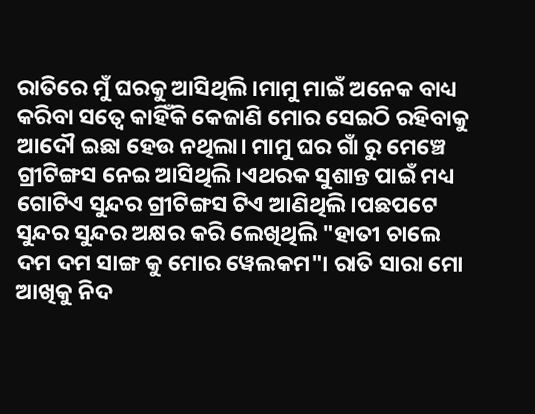ରାତିରେ ମୁଁ ଘରକୁ ଆସିଥିଲି।ମାମୁ ମାଇଁ ଅନେକ ବାଧ୍ୟ କରିବା ସତ୍ୱେ କାହିଁକି କେଜାଣି ମୋର ସେଇଠି ରହିବାକୁ ଆଦୌ ଇଛା ହେଉ ନଥିଲା। ମାମୁ ଘର ଗାଁ ରୁ ମେଞ୍ଚେ ଗ୍ରୀଟିଙ୍ଗସ ନେଇ ଆସିଥିଲି।ଏଥରକ ସୁଶାନ୍ତ ପାଇଁ ମଧ୍ୟ ଗୋଟିଏ ସୁନ୍ଦର ଗ୍ରୀଟିଙ୍ଗସ ଟିଏ ଆଣିଥିଲି।ପଛପଟେ ସୁନ୍ଦର ସୁନ୍ଦର ଅକ୍ଷର କରି ଲେଖିଥିଲି "ହାତୀ ଚାଲେ ଦମ ଦମ ସାଙ୍ଗ କୁ ମୋର ୱେଲକମ"। ରାତି ସାରା ମୋ ଆଖିକୁ ନିଦ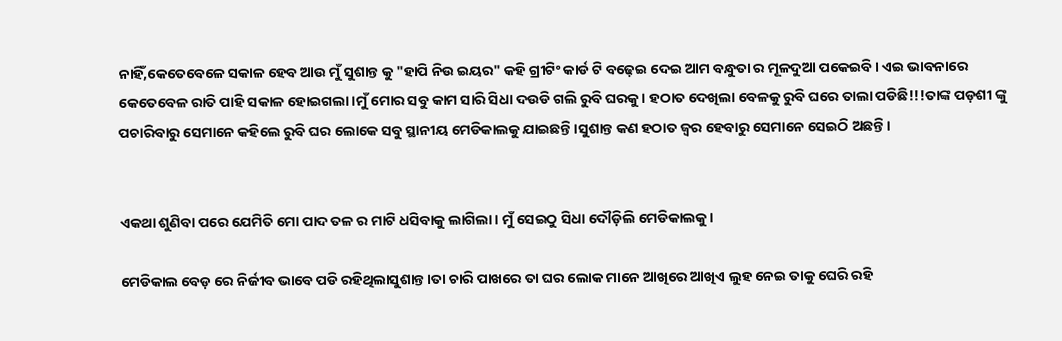ନାହିଁ,କେତେବେଳେ ସକାଳ ହେବ ଆଉ ମୁଁ ସୁଶାନ୍ତ କୁ "ହାପି ନିଉ ଇୟର" କହି ଗ୍ରୀଟିଂ କାର୍ଡ ଟି ବଢ଼େଇ ଦେଇ ଆମ ବନ୍ଧୁତା ର ମୂଳଦୁଆ ପକେଇବି। ଏଇ ଭାବନାରେ କେତେବେଳ ରାତି ପାହି ସକାଳ ହୋଇଗଲା।ମୁଁ ମୋର ସବୁ କାମ ସାରି ସିଧା ଦଉଡି ଗଲି ରୁବି ଘରକୁ। ହଠାତ ଦେଖିଲା ବେଳକୁ ରୁବି ଘରେ ତାଲା ପଡିଛି!!!ତାଙ୍କ ପଡ଼ଶୀ ଙ୍କୁ ପଚାରିବାରୁ ସେମାନେ କହିଲେ ରୁବି ଘର ଲୋକେ ସବୁ ସ୍ଥାନୀୟ ମେଡିକାଲକୁ ଯାଇଛନ୍ତି।ସୁଶାନ୍ତ କଣ ହଠାତ ଜ୍ୱର ହେବାରୁ ସେମାନେ ସେଇଠି ଅଛନ୍ତି।


ଏକଥା ଶୁଣିବା ପରେ ଯେମିତି ମୋ ପାଦ ତଳ ର ମାଟି ଧସିବାକୁ ଲାଗିଲା। ମୁଁ ସେଇଠୁ ସିଧା ଦୌଡ଼ିଲି ମେଡିକାଲକୁ।

ମେଡିକାଲ ବେଡ଼ ରେ ନିର୍ଜୀବ ଭାବେ ପଡି ରହିଥିଲାସୁଶାନ୍ତ।ତା ଚାରି ପାଖରେ ତା ଘର ଲୋକ ମାନେ ଆଖିରେ ଆଖିଏ ଲୁହ ନେଇ ତାକୁ ଘେରି ରହି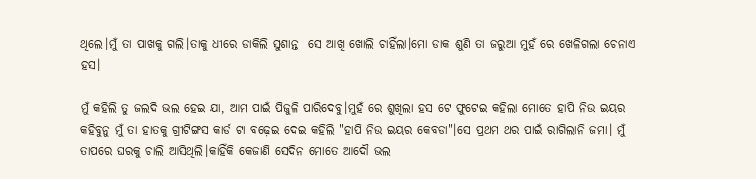ଥିଲେ।ମୁଁ ତା ପାଖକୁ ଗଲି।ତାକୁ ଧୀରେ ଡାକିଲି ସୁଶାନ୍ତ  ସେ ଆଖି ଖୋଲି ଚାହିଁଲା।ମୋ ଡାକ ଶୁଣି ତା ଜରୁଆ ମୁହଁ ରେ ଖେଳିଗଲା ଚେନାଏ ହସ।

ମୁଁ କହିଲି ତୁ ଜଲଦି ଭଲ ହେଇ ଯା, ଆମ ପାଇଁ ପିଜୁଳି ପାରିଦେବୁ।ମୁହଁ ରେ ଶୁଖିଲା ହସ ଟେ ଫୁଟେଇ କହିଲା ମୋତେ ହାପି ନିଉ ଇୟର କହିବୁନୁ ମୁଁ ତା ହାତକୁ ଗ୍ରୀଟିଙ୍ଗସ କାର୍ଡ ଟା ବଢ଼େଇ ଦେଇ କହିଲି "ହାପି ନିଉ ଇୟର କେବଡା"।ସେ ପ୍ରଥମ ଥର ପାଇଁ ରାଗିଲାନି ଜମା। ମୁଁ ତାପରେ ଘରକୁ ଚାଲି ଆସିଥିଲି।କାହିଁକି କେଜାଣି ସେଦିନ ମୋତେ ଆଦୌ ଭଲ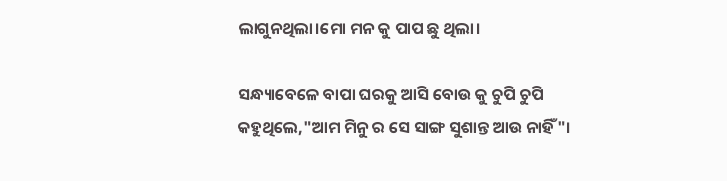ଲାଗୁନଥିଲା।ମୋ ମନ କୁ ପାପ ଛୁ ଥିଲା।

ସନ୍ଧ୍ୟାବେଳେ ବାପା ଘରକୁ ଆସି ବୋଉ କୁ ଚୁପି ଚୁପି କହୁଥିଲେ,"ଆମ ମିନୁ ର ସେ ସାଙ୍ଗ ସୁଶାନ୍ତ ଆଉ ନାହିଁ"।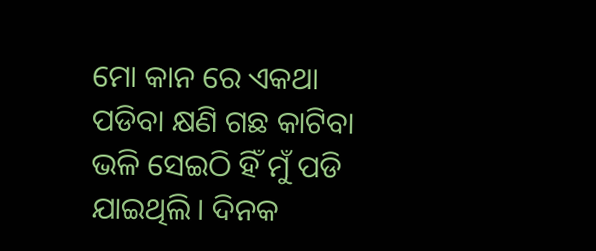ମୋ କାନ ରେ ଏକଥା ପଡିବା କ୍ଷଣି ଗଛ କାଟିବା ଭଳି ସେଇଠି ହିଁ ମୁଁ ପଡି ଯାଇଥିଲି। ଦିନକ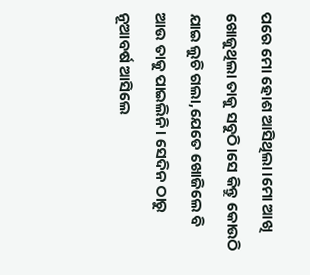ପରେ ମୋ ହୋଶ ଆସିଥିଲା।ମୋ ଆଖି ଖୋଜୁଥିଲା ତାକୁ ସବୁଠି।ସେ କିନ୍ତୁ କୋଉଠି ଯାଇ ଲୁଚି ଗଲା,ଯେତେ ଖୋଜିଲେ ବି ଆଉ ତାକୁ ପାଇଲିନି। ସେଦିନ ଠାରୁ ନୂଆବର୍ଷ ଆସିଲେ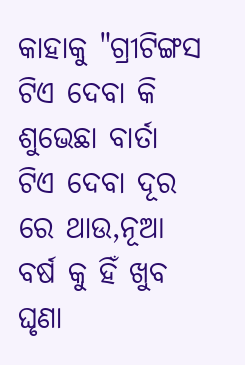କାହାକୁ "ଗ୍ରୀଟିଙ୍ଗସ ଟିଏ ଦେବା କି ଶୁଭେଛା ବାର୍ତା ଟିଏ ଦେବା ଦୂର ରେ ଥାଉ,ନୂଆ ବର୍ଷ କୁ ହିଁ ଖୁବ ଘୃଣା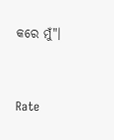କରେ ମୁଁ"।



Rate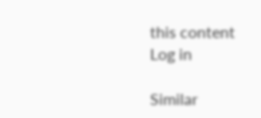this content
Log in

Similar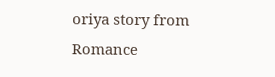oriya story from Romance